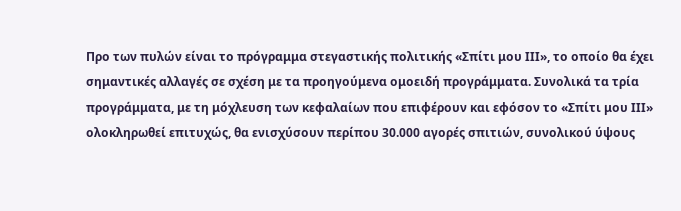Προ των πυλών είναι το πρόγραμμα στεγαστικής πολιτικής «Σπίτι μου ΙΙΙ», το οποίο θα έχει σημαντικές αλλαγές σε σχέση με τα προηγούμενα ομοειδή προγράμματα. Συνολικά τα τρία προγράμματα, με τη μόχλευση των κεφαλαίων που επιφέρουν και εφόσον το «Σπίτι μου ΙΙΙ» ολοκληρωθεί επιτυχώς, θα ενισχύσουν περίπου 30.000 αγορές σπιτιών, συνολικού ύψους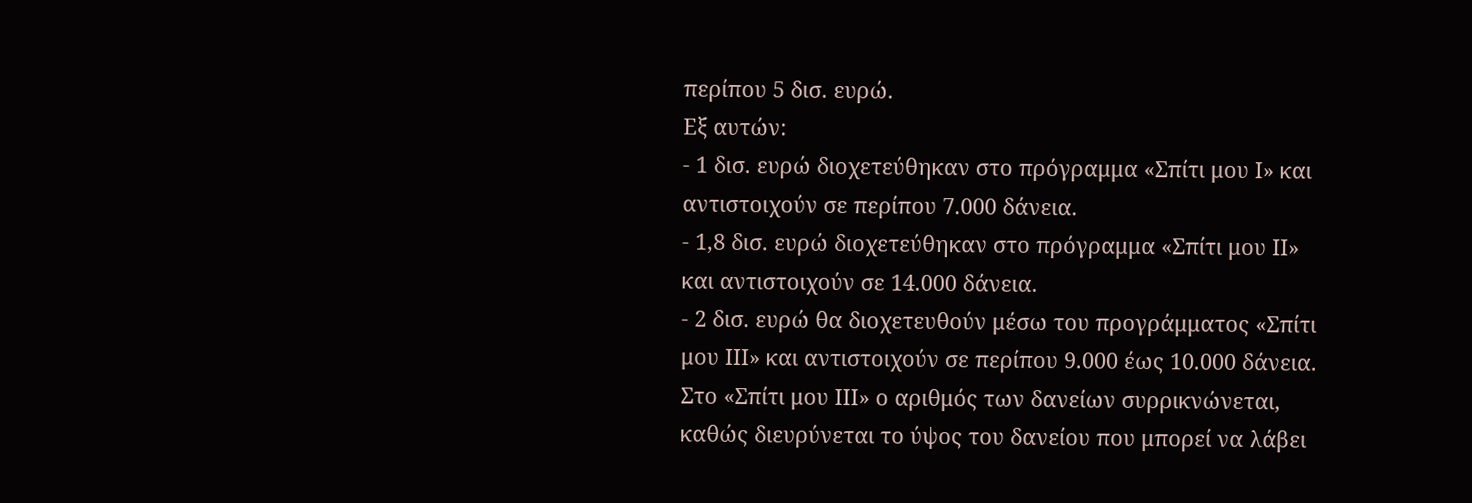περίπου 5 δισ. ευρώ.
Εξ αυτών:
- 1 δισ. ευρώ διοχετεύθηκαν στο πρόγραμμα «Σπίτι μου Ι» και αντιστοιχούν σε περίπου 7.000 δάνεια.
- 1,8 δισ. ευρώ διοχετεύθηκαν στο πρόγραμμα «Σπίτι μου ΙΙ» και αντιστοιχούν σε 14.000 δάνεια.
- 2 δισ. ευρώ θα διοχετευθούν μέσω του προγράμματος «Σπίτι μου ΙΙΙ» και αντιστοιχούν σε περίπου 9.000 έως 10.000 δάνεια.
Στο «Σπίτι μου ΙΙΙ» ο αριθμός των δανείων συρρικνώνεται, καθώς διευρύνεται το ύψος του δανείου που μπορεί να λάβει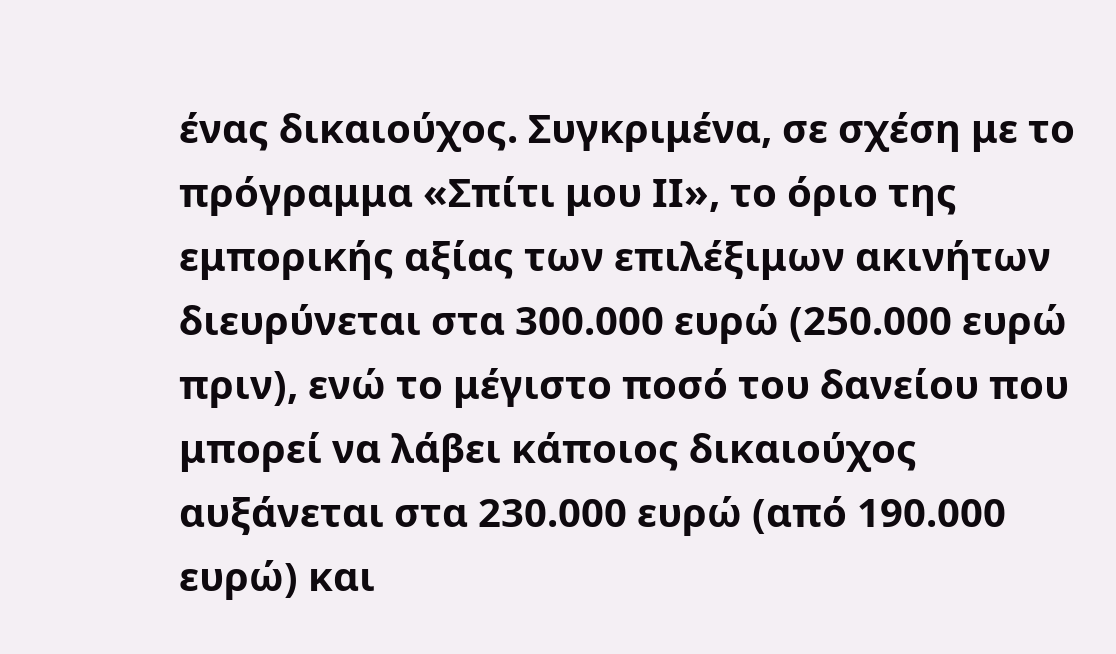ένας δικαιούχος. Συγκριμένα, σε σχέση με το πρόγραμμα «Σπίτι μου ΙΙ», το όριο της εμπορικής αξίας των επιλέξιμων ακινήτων διευρύνεται στα 300.000 ευρώ (250.000 ευρώ πριν), ενώ το μέγιστο ποσό του δανείου που μπορεί να λάβει κάποιος δικαιούχος αυξάνεται στα 230.000 ευρώ (από 190.000 ευρώ) και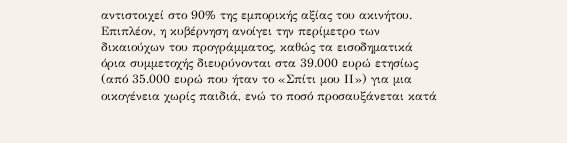αντιστοιχεί στο 90% της εμπορικής αξίας του ακινήτου.
Επιπλέον, η κυβέρνηση ανοίγει την περίμετρο των δικαιούχων του προγράμματος, καθώς τα εισοδηματικά όρια συμμετοχής διευρύνονται στα 39.000 ευρώ ετησίως (από 35.000 ευρώ που ήταν το «Σπίτι μου ΙΙ») για μια οικογένεια χωρίς παιδιά, ενώ το ποσό προσαυξάνεται κατά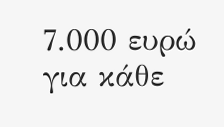7.000 ευρώ για κάθε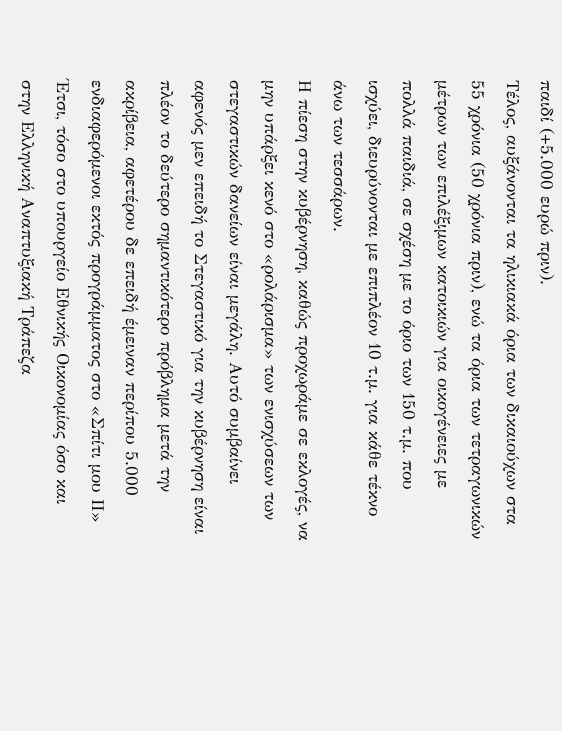παιδί (+5.000 ευρώ πριν).
Τέλος, αυξάνονται τα ηλικιακά όρια των δικαιούχων στα 55 χρόνια (50 χρόνια πριν), ενώ τα όρια των τετραγωνικών μέτρων των επιλέξιμων κατοικιών για οικογένειες με πολλά παιδιά, σε σχέση με το όριο των 150 τ.μ. που ισχύει, διευρύνονται με επιπλέον 10 τ.μ. για κάθε τέκνο άνω των τεσσάρων.
Η πίεση στην κυβέρνηση, καθώς προχωράμε σε εκλογές, να μην υπάρξει κενό στο «ρολάρισμα» των ενισχύσεων των στεγαστικών δανείων είναι μεγάλη. Αυτό συμβαίνει αφενός μεν επειδή το Στεγαστικό για την κυβέρνηση είναι πλέον το δεύτερο σημαντικότερο πρόβλημα μετά την ακρίβεια, αφετέρου δε επειδή έμειναν περίπου 5.000 ενδιαφερόμενοι εκτός προγράμματος στο «Σπίτι μου ΙΙ»
Έτσι, τόσο στο υπουργείο Εθνικής Οικονομίας όσο και στην Ελληνική Αναπτυξιακή Τράπεζα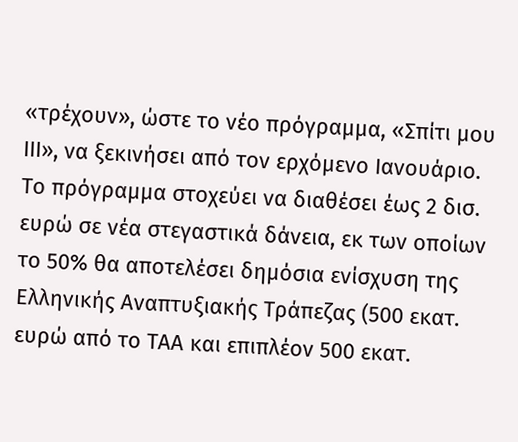«τρέχουν», ώστε το νέο πρόγραμμα, «Σπίτι μου ΙΙΙ», να ξεκινήσει από τον ερχόμενο Ιανουάριο. Το πρόγραμμα στοχεύει να διαθέσει έως 2 δισ. ευρώ σε νέα στεγαστικά δάνεια, εκ των οποίων το 50% θα αποτελέσει δημόσια ενίσχυση της Ελληνικής Αναπτυξιακής Τράπεζας (500 εκατ. ευρώ από το ΤΑΑ και επιπλέον 500 εκατ.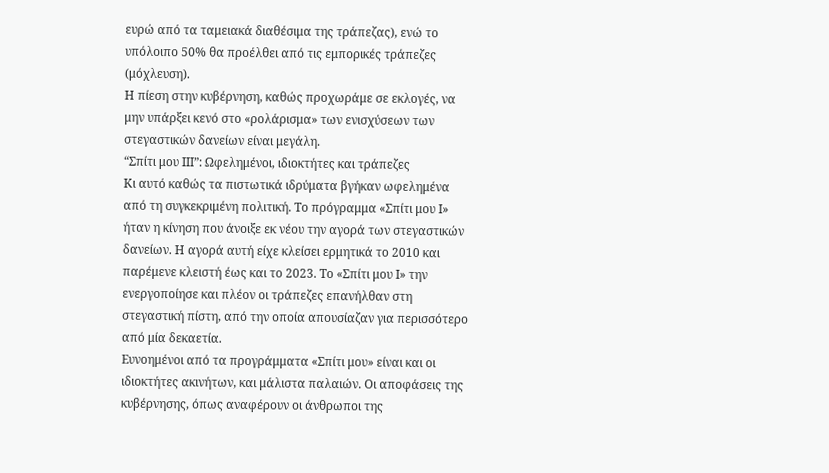ευρώ από τα ταμειακά διαθέσιμα της τράπεζας), ενώ το υπόλοιπο 50% θα προέλθει από τις εμπορικές τράπεζες (μόχλευση).
Η πίεση στην κυβέρνηση, καθώς προχωράμε σε εκλογές, να μην υπάρξει κενό στο «ρολάρισμα» των ενισχύσεων των στεγαστικών δανείων είναι μεγάλη.
“Σπίτι μου ΙΙΙ”: Ωφελημένοι, ιδιοκτήτες και τράπεζες
Κι αυτό καθώς τα πιστωτικά ιδρύματα βγήκαν ωφελημένα από τη συγκεκριμένη πολιτική. Το πρόγραμμα «Σπίτι μου Ι» ήταν η κίνηση που άνοιξε εκ νέου την αγορά των στεγαστικών δανείων. Η αγορά αυτή είχε κλείσει ερμητικά το 2010 και παρέμενε κλειστή έως και το 2023. Το «Σπίτι μου Ι» την ενεργοποίησε και πλέον οι τράπεζες επανήλθαν στη στεγαστική πίστη, από την οποία απουσίαζαν για περισσότερο από μία δεκαετία.
Ευνοημένοι από τα προγράμματα «Σπίτι μου» είναι και οι ιδιοκτήτες ακινήτων, και μάλιστα παλαιών. Οι αποφάσεις της κυβέρνησης, όπως αναφέρουν οι άνθρωποι της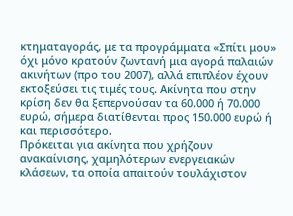κτηματαγοράς, με τα προγράμματα «Σπίτι μου» όχι μόνο κρατούν ζωντανή μια αγορά παλαιών ακινήτων (προ του 2007), αλλά επιπλέον έχουν εκτοξεύσει τις τιμές τους. Ακίνητα που στην κρίση δεν θα ξεπερνούσαν τα 60.000 ή 70.000 ευρώ, σήμερα διατίθενται προς 150.000 ευρώ ή και περισσότερο.
Πρόκειται για ακίνητα που χρήζουν ανακαίνισης, χαμηλότερων ενεργειακών κλάσεων, τα οποία απαιτούν τουλάχιστον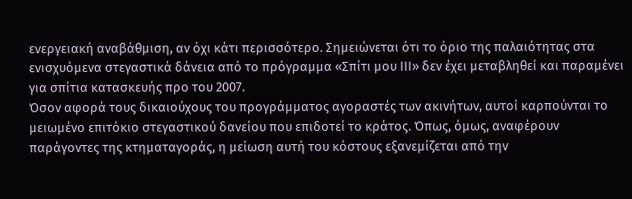ενεργειακή αναβάθμιση, αν όχι κάτι περισσότερο. Σημειώνεται ότι το όριο της παλαιότητας στα ενισχυόμενα στεγαστικά δάνεια από το πρόγραμμα «Σπίτι μου ΙΙΙ» δεν έχει μεταβληθεί και παραμένει για σπίτια κατασκευής προ του 2007.
Όσον αφορά τους δικαιούχους του προγράμματος αγοραστές των ακινήτων, αυτοί καρπούνται το μειωμένο επιτόκιο στεγαστικού δανείου που επιδοτεί το κράτος. Όπως, όμως, αναφέρουν παράγοντες της κτηματαγοράς, η μείωση αυτή του κόστους εξανεμίζεται από την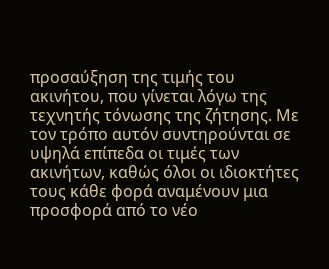προσαύξηση της τιμής του ακινήτου, που γίνεται λόγω της τεχνητής τόνωσης της ζήτησης. Με τον τρόπο αυτόν συντηρούνται σε υψηλά επίπεδα οι τιμές των ακινήτων, καθώς όλοι οι ιδιοκτήτες τους κάθε φορά αναμένουν μια προσφορά από το νέο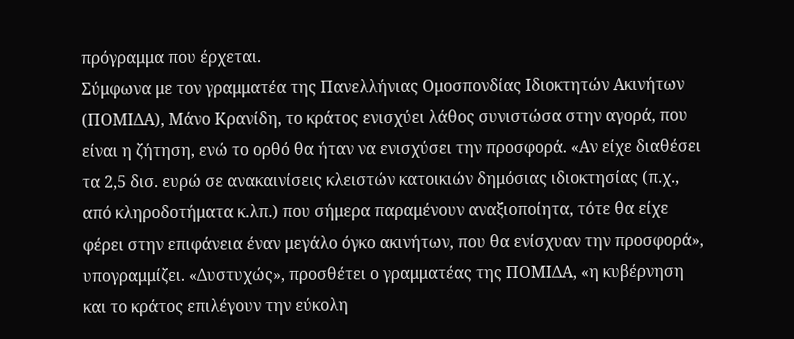πρόγραμμα που έρχεται.
Σύμφωνα με τον γραμματέα της Πανελλήνιας Ομοσπονδίας Ιδιοκτητών Ακινήτων (ΠΟΜΙΔΑ), Μάνο Κρανίδη, το κράτος ενισχύει λάθος συνιστώσα στην αγορά, που είναι η ζήτηση, ενώ το ορθό θα ήταν να ενισχύσει την προσφορά. «Αν είχε διαθέσει τα 2,5 δισ. ευρώ σε ανακαινίσεις κλειστών κατοικιών δημόσιας ιδιοκτησίας (π.χ., από κληροδοτήματα κ.λπ.) που σήμερα παραμένουν αναξιοποίητα, τότε θα είχε φέρει στην επιφάνεια έναν μεγάλο όγκο ακινήτων, που θα ενίσχυαν την προσφορά», υπογραμμίζει. «Δυστυχώς», προσθέτει ο γραμματέας της ΠΟΜΙΔΑ, «η κυβέρνηση και το κράτος επιλέγουν την εύκολη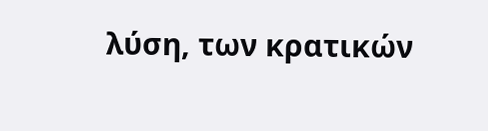λύση, των κρατικών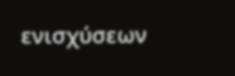ενισχύσεων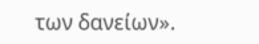των δανείων».